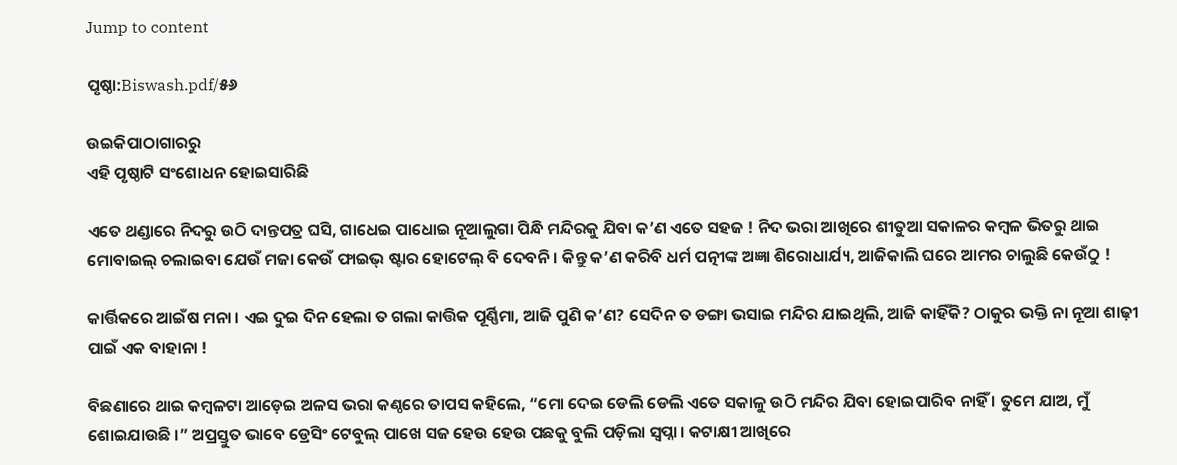Jump to content

ପୃଷ୍ଠା:Biswash.pdf/୫୬

ଉଇକିପାଠାଗାର‌ରୁ
ଏହି ପୃଷ୍ଠାଟି ସଂଶୋଧନ ହୋଇସାରିଛି

ଏତେ ଥଣ୍ଡାରେ ନିଦରୁ ଉଠି ଦାନ୍ତପତ୍ର ଘସି, ଗାଧେଇ ପାଧୋଇ ନୂଆଲୁଗା ପିନ୍ଧି ମନ୍ଦିରକୁ ଯିବା କ’ଣ ଏତେ ସହଜ ! ନିଦ ଭରା ଆଖିରେ ଶୀତୁଆ ସକାଳର କମ୍ୱଳ ଭିତରୁ ଥାଇ ମୋବାଇଲ୍ ଚଲାଇବା ଯେଉଁ ମଜା କେଉଁ ଫାଇଭ୍ ଷ୍ଟାର ହୋଟେଲ୍ ବି ଦେବନି । କିନ୍ତୁ କ’ଣ କରିବି ଧର୍ମ ପତ୍ନୀଙ୍କ ଅଜ୍ଞା ଶିରୋଧାର୍ଯ୍ୟ, ଆଜିକାଲି ଘରେ ଆମର ଚାଲୁଛି କେଉଁଠୁ !

କାର୍ତ୍ତିକରେ ଆଇଁଷ ମନା । ଏଇ ଦୁଇ ଦିନ ହେଲା ତ ଗଲା କାତ୍ତିକ ପୂର୍ଣ୍ଣିମା, ଆଜି ପୁଣି କ’ଣ? ସେଦିନ ତ ଡଙ୍ଗା ଭସାଇ ମନ୍ଦିର ଯାଇଥିଲି, ଆଜି କାହିଁକି? ଠାକୁର ଭକ୍ତି ନା ନୂଆ ଶାଢ଼ୀ ପାଇଁ ଏକ ବାହାନା !

ବିଛଣାରେ ଥାଇ କମ୍ବଳଟା ଆଡ଼େଇ ଅଳସ ଭରା କଣ୍ଠରେ ତାପସ କହିଲେ, “ମୋ ଦେଇ ଡେଲି ଡେଲି ଏତେ ସକାଳୁ ଉଠି ମନ୍ଦିର ଯିବା ହୋଇପାରିବ ନାହିଁ । ତୁମେ ଯାଅ, ମୁଁ ଶୋଇଯାଉଛି ।” ଅପ୍ରସ୍ତୁତ ଭାବେ ଡ୍ରେସିଂ ଟେବୁଲ୍ ପାଖେ ସଜ ହେଉ ହେଉ ପଛକୁ ବୁଲି ପଡ଼ିଲା ସ୍ୱପ୍ନା । କଟାକ୍ଷୀ ଆଖିରେ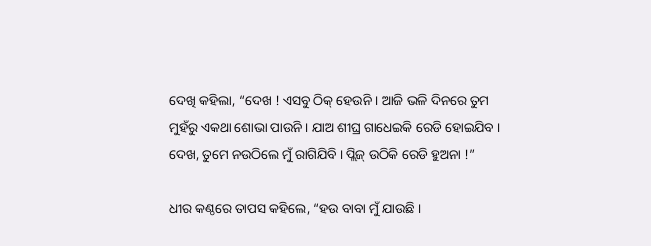ଦେଖି କହିଲା, “ଦେଖ ! ଏସବୁ ଠିକ୍ ହେଉନି । ଆଜି ଭଳି ଦିନରେ ତୁମ ମୁହଁରୁ ଏକଥା ଶୋଭା ପାଉନି । ଯାଅ ଶୀଘ୍ର ଗାଧେଇକି ରେଡି ହୋଇଯିବ । ଦେଖ, ତୁମେ ନଉଠିଲେ ମୁଁ ରାଗିଯିବି । ପ୍ଲିଜ୍ ଉଠିକି ରେଡି ହୁଅନା !”

ଧୀର କଣ୍ଠରେ ତାପସ କହିଲେ, “ହଉ ବାବା ମୁଁ ଯାଉଛି ।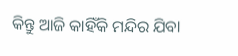କିନ୍ତୁ ଆଜି କାହିଁକି ମନ୍ଦିର ଯିବା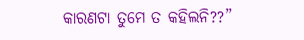କାରଣଟା ତୁମେ ତ କହିଲନି??”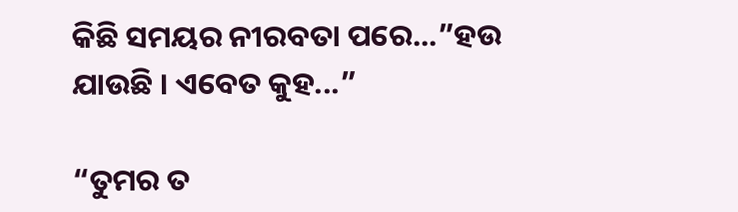କିଛି ସମୟର ନୀରବତା ପରେ...”ହଉ ଯାଉଛି । ଏବେତ କୁହ...”

“ତୁମର ତ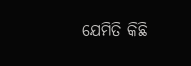ଯେମିତି କିଛି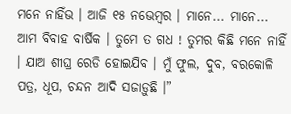ମନେ ନାହିଁଭ । ଆଜି ୧୫ ନଭେମ୍ୱର । ମାନେ... ମାନେ... ଆମ ବିବାହ ବାର୍ଷିକ । ତୁମେ ତ ଗଧ ! ତୁମର କିଛି ମନେ ନାହିଁ । ଯାଅ ଶୀଘ୍ର ରେଡି ହୋଇଯିବ । ମୁଁ ଫୁଲ, ଦୁବ, ବରକୋଳି ପତ୍ର, ଧୂପ, ଚନ୍ଦନ ଆଦି ସଜାଡ଼ୁଛି ।”